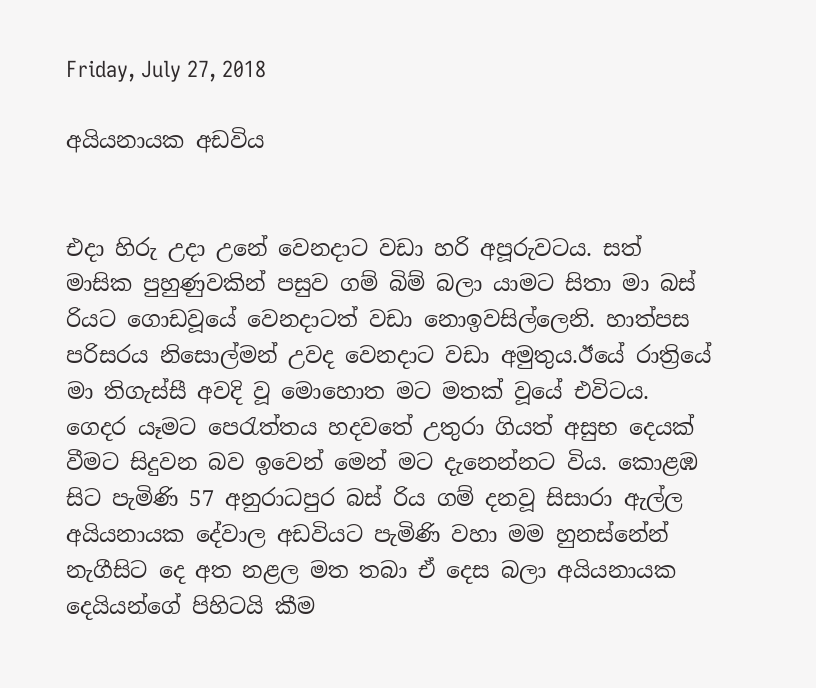Friday, July 27, 2018

අයියනායක අඩවිය


එදා හිරු උදා උනේ වෙනදාට වඩා හරි අපූරුවටය. සත් මාසික පුහුණුවකින් පසුව ගම් බිම් බලා යාමට සිතා මා බස් රියට ගොඩවූයේ වෙනදාටත් වඩා නොඉවසිල්ලෙනි. හාත්පස පරිසරය නිසොල්මන් උවද වෙනදාට වඩා අමුතුය.ඊයේ රාත්‍රියේ මා තිගැස්සී අවදි වූ මොහොත මට මතක් වූයේ එවිටය. ගෙදර යෑමට පෙරැත්තය හදවතේ උතුරා ගියත් අසුභ දෙයක් වීමට සිදුවන බව ඉවෙන් මෙන් මට දැනෙන්නට විය. කොළඹ සිට පැමිණි 57 අනුරාධපුර බස් රිය ගම් දනවූ සිසාරා ඇල්ල අයියනායක දේවාල අඩවියට පැමිණි වහා මම හුනස්නේන් නැගීසිට දෙ අත නළල මත තබා ඒ දෙස බලා අයියනායක දෙයියන්ගේ පිහිටයි කීම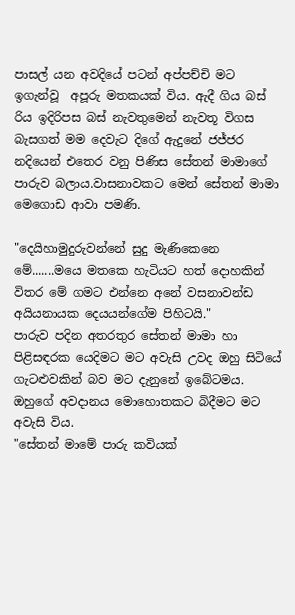පාසල් යන අවදියේ පටන් අප්පච්චි මට ඉගැන්වූ  අපූරු මතකයක් විය. ඇදී ගිය බස් රිය ඉදිරිපස බස් නැවතුමෙන් නැවතූ විගස බැසගත් මම දෙවැට දිගේ ඇදුනේ ජජ්ජර නදියෙන් එතෙර වනු පිණිස සේතන් මාමාගේ පාරුව බලාය.වාසනාවකට මෙන් සේතන් මාමා මෙගොඩ ආවා පමණි.

"දෙයිහාමුදුරුවන්නේ සුදු මැණිකෙනෙ මේ.......මයෙ මතකෙ හැටියට හත් දොහකින් විතර මේ ගමට එන්නෙ අනේ වසනාවන්ඩ අයියනායක දෙයයන්ගේම පිහිටයි."
පාරුව පදින අතරතුර සේතන් මාමා හා පිළිසඳරක යෙදිමට මට අවැසි උවද ඔහු සිටියේ ගැටළුවකින් බව මට දැනුනේ ඉබේටමය. ඔහුගේ අවදානය මොහොතකට බිදීමට මට අවැසි විය.
"සේතන් මාමේ පාරු කවියක්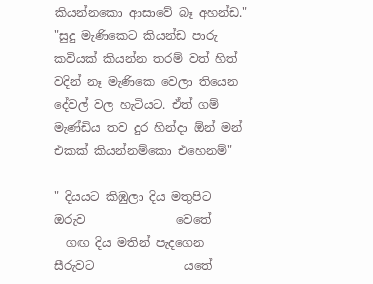කියන්නකො ආසාවේ බෑ අහන්ඩ."
"සුදු මැණිකෙට කියන්ඩ පාරු කවියක් කියන්න තරම් වත් හිත් වදින් නෑ මැණිකෙ වෙලා තියෙන දේවල් වල හැටියට. ඒත් ගම් මැණ්ඩිය තව දුර හින්දා ඕන් මන් එකක් කියන්නම්කො එහෙනම්"

" දියයට කිඹුලා දිය මතුපිට ඔරුව               වෙතේ
  ගඟ දිය මතින් පැදගෙන සීරුවට               යතේ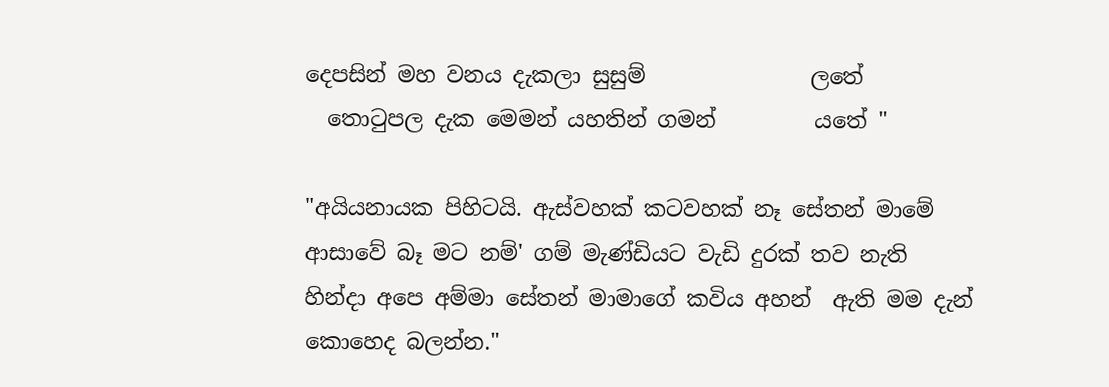දෙපසින් මහ වනය දැකලා සුසුම්               ලතේ
  තොටුපල දැක මෙමන් යහතින් ගමන්         යතේ "

"අයියනායක පිහිටයි. ඇස්වහක් කටවහක් නෑ සේතන් මාමේ ආසාවේ බෑ මට නම්' ගම් මැණ්ඩියට වැඩි දුරක් තව නැති හින්දා අපෙ අම්මා සේතන් මාමාගේ කවිය අහන්  ඇති මම දැන් කොහෙද බලන්න."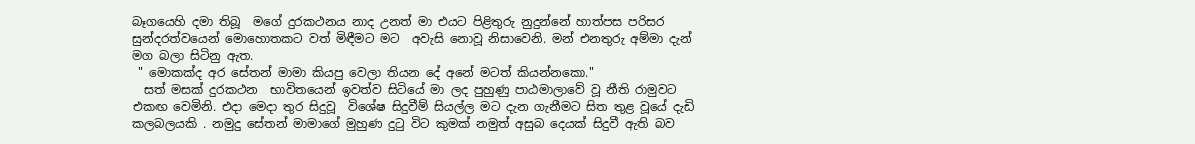බෑගයෙහි දමා තිබූ  මගේ දුරකථනය නාද උනත් මා එයට පිළිතුරු නුදුන්නේ හාත්පස පරිසර සුන්දරත්වයෙන් මොහොතකට වත් මිඳීමට මට  අවැසි නොවූ නිසාවෙනි. මන් එනතුරු අම්මා දැන් මග බලා සිටිනු ඇත.
 " මොකක්ද අර සේතන් මාමා කියපු වෙලා තියන දේ අනේ මටත් කියන්නකො."
  සත් මසක් දුරකථන  භාවිතයෙන් ඉවත්ව සිටියේ මා ලද පුහුණු පාඨමාලාවේ වූ නීති රාමුවට එකඟ වෙමිනි. එදා මෙදා තුර සිදුවූ  විශේෂ සිදුවීම් සියල්ල මට දැන ගැනීමට සිත තුළ වූයේ දැඩි කලබලයකි . නමුදු සේතන් මාමාගේ මුහුණ දුටු විට කුමක් නමුත් අසුබ දෙයක් සිදුවී ඇති බව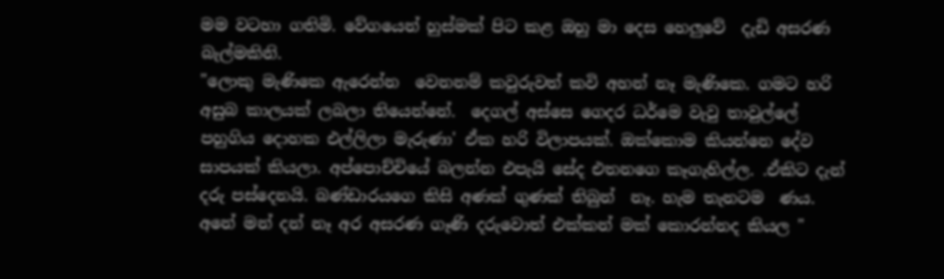මම වටහා ගතිමි. වේගයෙන් හුස්මක් පිට කළ ඔහු මා දෙස හෙලුවේ  දැඩි අසරණ බැල්මකිනි.
"ලොකු මැණිකෙ ඇරෙන්න  වෙනනම් කවුරුවත් කවි අහන් නෑ මැණිකෙ. ගමට හරි අසුබ කාලයක් ලබලා තියෙන්නේ.  දෙගල් අස්සෙ ගෙදර ධර්මෙ වැවු තාවුල්ලේ පහුගිය දොහක එල්ලිලා මැරුණා' ඒක හරි විලාපයක්. ඔක්කොම කියන්නෙ දේව සාපයක් කියලා. අප්පොච්චියේ බලන්න එපැයි සේද එතනගෙ කෑගැහිල්ල. .ඒකිට දැන් දරු පස්දෙනයි. බණ්ඩාරයගෙ කිසි අණක් ගුණක් තිබුන්  නෑ. හැම තැනටම  ණ‍ය. අනේ මන් දන් නෑ අර අසරණ ගෑණි දරුවොත් එක්කන් මක් කොරන්නද කියල "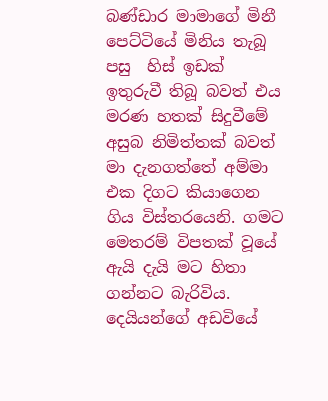බණ්ඩාර මාමාගේ මිනී පෙට්ටියේ මිනිය තැබූ පසු  හිස් ඉඩක් ඉතුරුවී තිබූ බවත් එය මරණ හතක් සිදුවීමේ අසුබ නිමිත්තක් බවත්   මා දැනගත්තේ අම්මා එක දිගට කියාගෙන ගිය විස්තරයෙනි. ගමට මෙතරම් විපතක් වූයේ ඇයි දැයි මට හිතා ගන්නට බැරිවිය. දෙයියන්ගේ අඩවියේ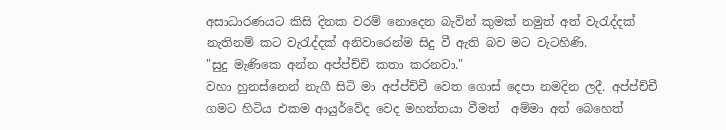අසාධාරණයට කිසි දිනක වරම් නොදෙන බැවින් කුමක් නමුත් අත් වැරැද්දක් නැතිනම් කට වැරැද්දක් අනිවාරෙන්ම සිදු වී ඇති බව මට වැටහිණි.
"සුදු මැණිකෙ අන්න අප්ප්ච්චි කතා කරනවා."
වහා හුනස්නෙන් නැගී සිටි මා අප්ප්ච්චී වෙත ගොස් දෙපා නමදින ලදී. අප්ප්ච්චී ගමට හිටිය එකම ආයුර්වේද වෙද මහත්තයා වීමත්  අම්මා අත් බෙහෙත්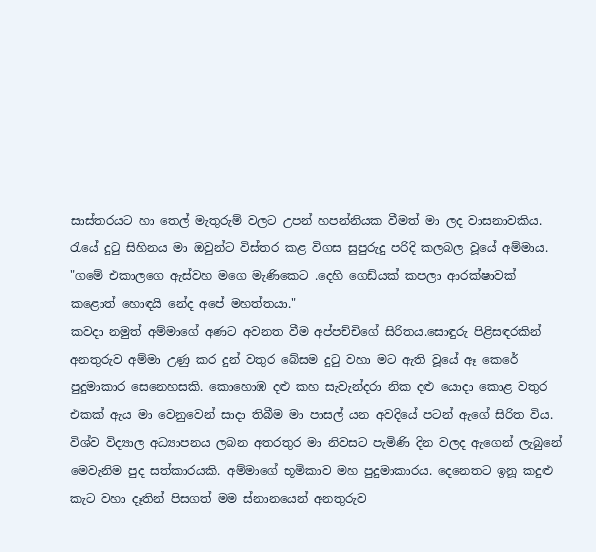සාස්තරයට හා තෙල් මැතුරුම් වලට උපන් හපන්නියක වීමත් මා ලද වාසනාවකිය. රැයේ දුටු සිහිනය මා ඔවුන්ට විස්තර කළ විගස සුපුරුදු පරිදි කලබල වූයේ අම්මාය.
"ගමේ එකාලගෙ ඇස්වහ මගෙ මැණිකෙට .දෙහි ගෙඩ්යක් කපලා ආරක්ෂාවක්  කළොත් හොඳයි නේද අපේ මහත්තයා."
කවදා නමුත් අම්මාගේ අණට අවනත වීම අප්පච්චිගේ සිරිතය.සොඳුරු පිළිසඳරකින් අනතුරුව අම්මා උණු කර දුන් වතුර බේසම දුටු වහා මට ඇති වූයේ ඈ කෙරේ පුදුමාකාර සෙනෙහසකි. කොහොඹ දළු කහ සැවැන්දරා නික දළු යොදා කොළ වතුර එකක් ඇය මා වෙනුවෙන් සාදා තිබීම මා පාසල් යන අවදියේ පටන් ඇගේ සිරිත විය. විශ්ව විද්‍යාල අධ්‍යාපනය ලබන අතරතුර මා නිවසට පැමිණි දින වලද ඇගෙන් ලැබුනේ මෙවැනිම පුද සත්කාරයකි. අම්මාගේ භූමිකාව මහ පුදුමාකාරය. දෙනෙතට ඉනූ කදුළු කැට වහා දෑතින් පිසගත් මම ස්නානයෙන් අනතුරුව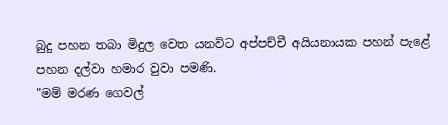බුදු පහන තබා මිදුල වෙත යනවිට අප්පච්චී අයියනායක පහන් පැළේ පහන දල්වා හමාර වුවා පමණි.
"මම් මරණ ගෙවල්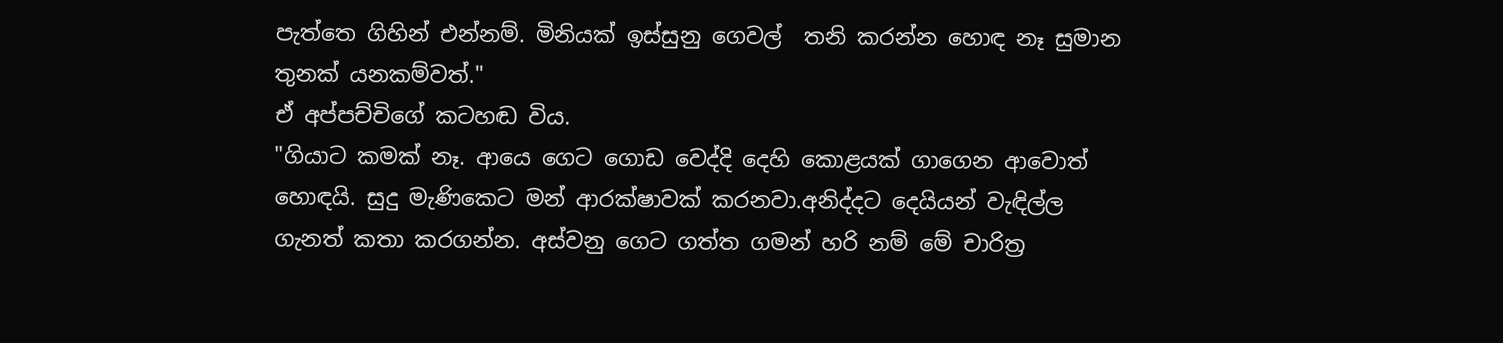පැත්තෙ ගිහින් එන්නම්. මිනියක් ඉස්සුනු ගෙවල්  තනි කරන්න හොඳ නෑ සුමාන තුනක් යනකම්වත්."
ඒ අප්පච්චිගේ කටහඬ විය.
"ගියාට කමක් නෑ. ආයෙ ගෙට ගොඩ වෙද්දි දෙහි කොළයක් ගාගෙන ආවොත් හොඳයි. සුදු මැණිකෙට මන් ආරක්ෂාවක් කරනවා.අනිද්දට දෙයියන් වැඳිල්ල ගැනත් කතා කරගන්න. අස්වනු ගෙට ගත්ත ගමන් හරි නම් මේ චාරිත්‍ර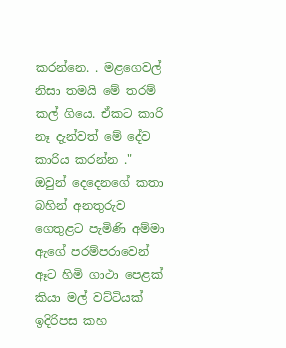කරන්නෙ. . මළගෙවල් නිසා තමයි මේ තරම් කල් ගියෙ. ඒකට කාරි නෑ දැන්වත් මේ දේව කාරිය කරන්න ."
ඔවුන් දෙදෙනගේ කතා බහින් අනතුරුව ගෙතුළට පැමිණි අම්මා ඇගේ පරම්පරාවෙන් ඈට හිමි ගාථා පෙළක් කියා මල් වට්ටියක් ඉදිරිපස කහ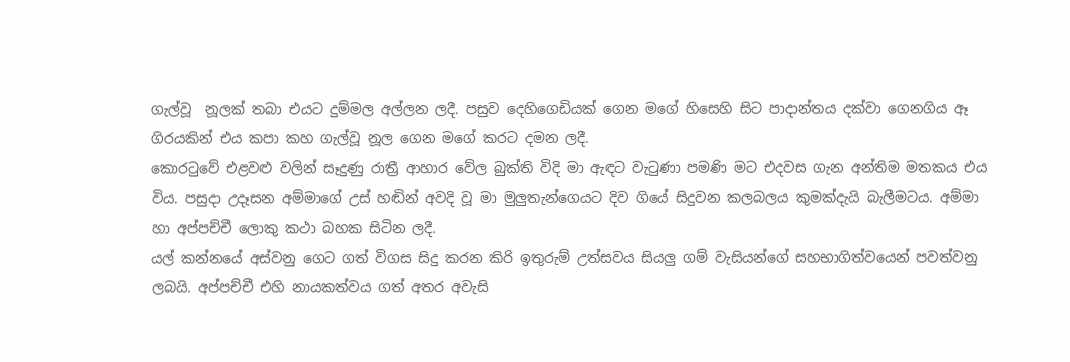ගැල්වූ  නූලක් තබා එයට දුම්මල අල්ලන ලදී. පසුව දෙහිගෙඩියක් ගෙන මගේ හිසෙහි සිට පාදාන්තය දක්වා ගෙනගිය ඈ ගිරයකින් එය කපා කහ ගැල්වූ නූල ගෙන මගේ කරට දමන ලදී.
කොරටුවේ එළවළු වලින් සෑදුණු රාත්‍රී ආහාර වේල බුක්ති විදි මා ඇඳට වැටුණා පමණි මට එදවස ගැන අන්තිම මතකය එය විය. පසුදා උදෑසන අම්මාගේ උස් හඬින් අවදි වූ මා මුලුතැන්ගෙයට දිව ගියේ සිදුවන කලබලය කුමක්දැයි බැලීමටය. අම්මා හා අප්පච්චී ලොකු කථා බහක සිටින ලදී.
යල් කන්නයේ අස්වනු ගෙට ගත් විගස සිදු කරන කිරි ඉතුරුම් උත්සවය සියලු ගම් වැසියන්ගේ සහභාගිත්වයෙන් පවත්වනු ලබයි. අප්පච්චී එහි නායකත්වය ගත් අතර අවැසි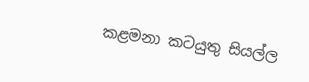කළමනා කටයුතු සියල්ල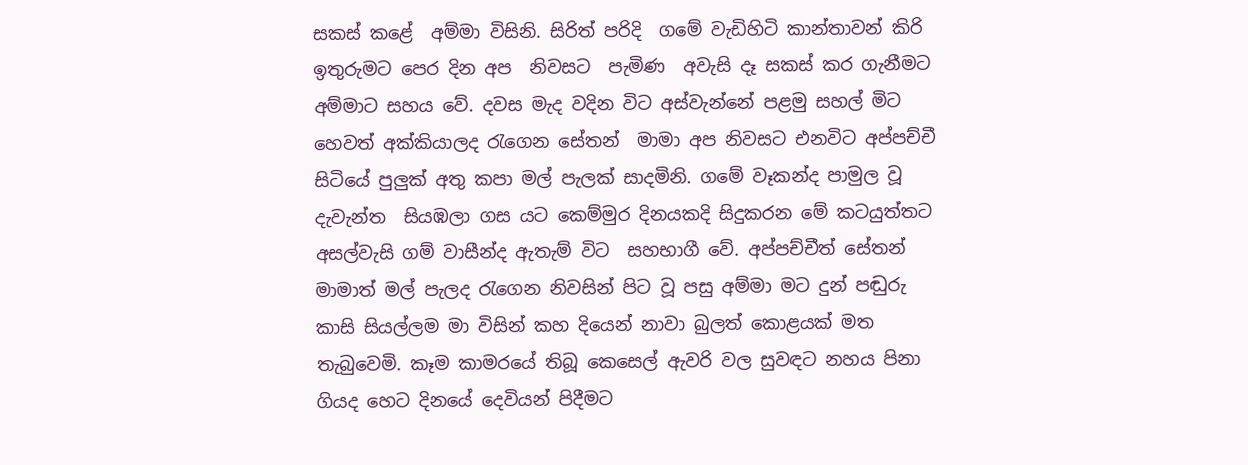සකස් කළේ  අම්මා විසිනි. සිරිත් පරිදි  ගමේ වැඩිහිටි කාන්තාවන් කිරි ඉතුරුමට පෙර දින අප  නිවසට  පැමිණ  අවැසි දෑ සකස් කර ගැනීමට අම්මාට සහය වේ. දවස මැද වදින විට අස්වැන්නේ පළමු සහල් මිට හෙවත් අක්කියාලද රැගෙන සේතන්  මාමා අප නිවසට එනවිට අප්පච්චී සිටියේ පුලුක් අතු කපා මල් පැලක් සාදමිනි. ගමේ වෑකන්ද පාමුල වූ දැවැන්ත  සියඹලා ගස යට කෙම්මුර දිනයකදි සිදුකරන මේ කටයුත්තට අසල්වැසි ගම් වාසීන්ද ඇතැම් විට  සහභාගී වේ. අප්පච්චීත් සේතන් මාමාත් මල් පැලද රැගෙන නිවසින් පිට වූ පසු අම්මා මට දුන් පඬුරු කාසි සියල්ලම මා විසින් කහ දියෙන් නාවා බුලත් කොළයක් මත තැබුවෙමි. කෑම කාමරයේ තිබූ කෙසෙල් ඇවරි වල සුවඳට නහය පිනා ගියද හෙට දිනයේ දෙවියන් පිදීමට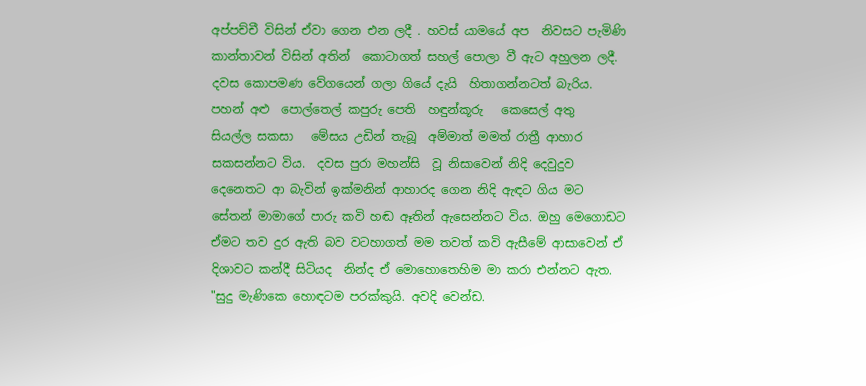අප්පච්චී විසින් ඒවා ගෙන එන ලදී . හවස් යාමයේ අප  නිවසට පැමිණි කාන්තාවන් විසින් අතින්  කොටාගත් සහල් පොලා වී ඇට අහුලන ලදී. දවස කොපමණ වේගයෙන් ගලා ගියේ දැයි  හිතාගන්නටත් බැරිය.  පහන් අළු  පොල්තෙල් කපුරු පෙති  හඳුන්කූරු   කෙසෙල් අතු  සියල්ල සකසා   මේසය උඩින් තැබූ  අම්මාත් මමත් රාත්‍රී ආහාර සකසන්නට විය.  දවස පුරා මහන්සි  වූ නිසාවෙන් නිදි දෙවුදුව  දෙනෙතට ආ බැවින් ඉක්මනින් ආහාරද ගෙන නිදි ඇඳට ගිය මට සේතන් මාමාගේ පාරු කවි හඬ ඈතින් ඇසෙන්නට විය. ඔහු මෙගොඩට ඒමට තව දුර ඇති බව වටහාගත් මම තවත් කවි ඇසීමේ ආසාවෙන් ඒ දිශාවට කන්දී සිටියද  නින්ද ඒ මොහොතෙහිම මා කරා එන්නට ඇත.
"සුදු මැණිකෙ හොඳටම පරක්කුයි. අවදි වෙන්ඩ.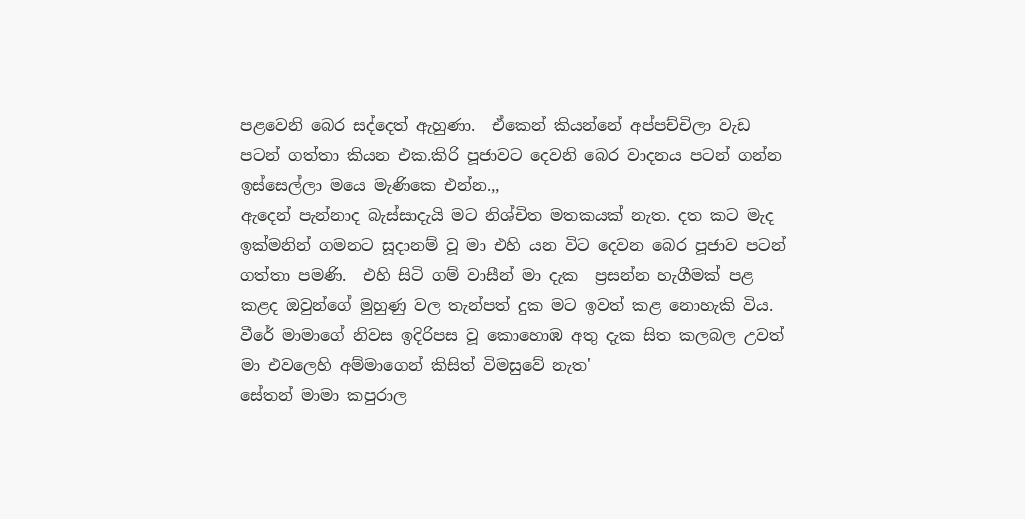පළවෙනි බෙර සද්දෙත් ඇහුණා.  ඒකෙන් කියන්නේ අප්පච්චිලා වැඩ පටන් ගත්තා කියන එක.කිරි පූජාවට දෙවනි බෙර වාදනය පටන් ගන්න ඉස්සෙල්ලා මයෙ මැණිකෙ එන්න.,,
ඇදෙන් පැන්නාද බැස්සාදැ‍යි මට නිශ්චිත මතකයක් නැත. දත කට මැද ඉක්මනින් ගමනට සූදානම් වූ මා එහි යන විට දෙවන බෙර පූජාව පටන් ගත්තා පමණි.  එහි සිටි ගම් වාසීන් මා දැක  ප්‍රසන්න හැගීමක් පළ කළද ඔවුන්ගේ මුහුණු වල තැන්පත් දුක මට ඉවත් කළ නොහැකි විය. වීරේ මාමාගේ නිවස ඉදිරිපස වූ කොහොඹ අතු දැක සිත කලබල උවත් මා එවලෙහි අම්මාගෙන් කිසිත් විමසුවේ නැත'
සේතන් මාමා කපුරාල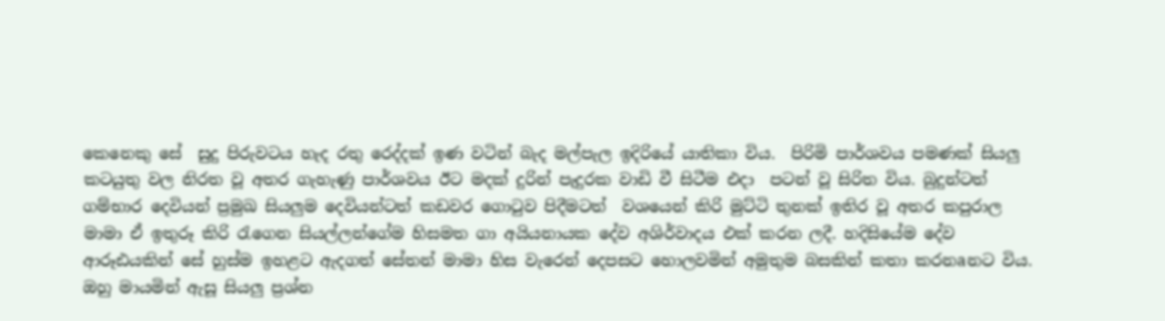කෙනෙකු සේ  සුදු පිරුවටය හැද රතු රෙද්දක් ඉණ වටින් බැද මල්පැල ඉදිරියේ යාතිකා විය.  පිරිමි පාර්ශවය පමණක් සියලු කටයුතු වල නිරත වූ අතර ගැහැණු පාර්ශවය ඊට මදක් දුරින් පැදුරක වාඩි වී සිටීම එදා  පටන් වූ සිරිත විය. බුදුන්ටත්  ගම්භාර දෙවියන් ප්‍රමුඛ සියලුම දෙවියන්ටත් කඩවර ගොටුව පිදීමටත්  වශයෙන් කිරි මුට්ටි තුනක් ඉතිර වූ අතර කපුරාල මාමා ඒ ඉතුරූ කිරි රැගෙන සියල්ලන්ගේම හිසමත ගා අයියනායක දේව අශිර්වාදය එක් කරන ලදී. හදිසියේම දේව ආරූඪයකින් සේ හුස්ම ඉහළට ඇදගත් සේතන් මාමා හිස වැරෙන් දෙපසට හොලවමින් අමුතුම බසකින් කතා කරනaනට විය. ඔහු මායමින් ඇසූ සියලු ප්‍රශ්න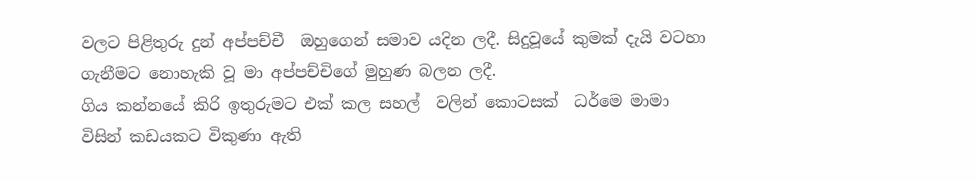වලට පිළිතුරු දුන් අප්පච්චී  ඔහුගෙන් සමාව යදින ලදී. සිදුවූයේ කුමක් දැයි වටහා ගැනීමට නොහැකි වූ මා අප්පච්චිගේ මුහුණ බලන ලදී.
ගිය කන්නයේ කිරි ඉතුරුමට එක් කල සහල්  වලින් කොටසක්  ධර්මෙ මාමා විසින් කඩයකට විකුණා ඇති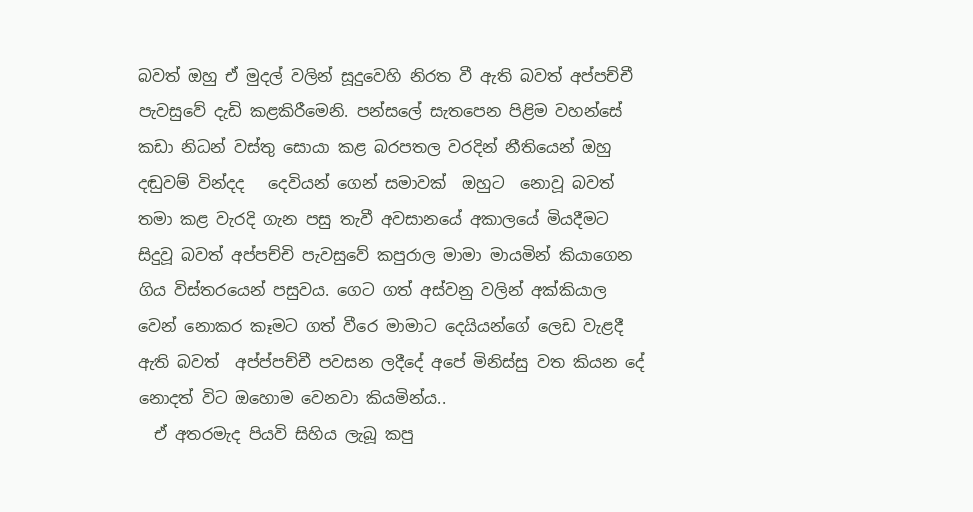බවත් ඔහු ඒ මුදල් වලින් සූදුවෙහි නිරත වී ඇති බවත් අප්පච්චී පැවසුවේ දැඩි කළකිරීමෙනි. පන්සලේ සැතපෙන පිළිම වහන්සේ කඩා නිධන් වස්තු සොයා කළ බරපතල වරදින් නීතියෙන් ඔහු දඬුවම් වින්දද   දෙවියන් ගෙන් සමාවක්  ඔහුට  නොවූ බවත් තමා කළ වැරදි ගැන පසු තැවී අවසානයේ අකාලයේ මියදීමට සිදුවූ බවත් අප්පච්චි පැවසුවේ කපුරාල මාමා මායමින් කියාගෙන ගිය විස්තරයෙන් පසුවය. ගෙට ගත් අස්වනු වලින් අක්කියාල වෙන් නොකර කෑමට ගත් වීරෙ මාමාට දෙයියන්ගේ ලෙඩ වැළදී ඇති බවත්  අප්ප්පච්චී පවසන ලදීදේ අපේ මිනිස්සු වත කියන දේ නොදත් විට ඔහොම වෙනවා කියමින්ය..
  ඒ අතරමැද පියවි සිහිය ලැබූ කපු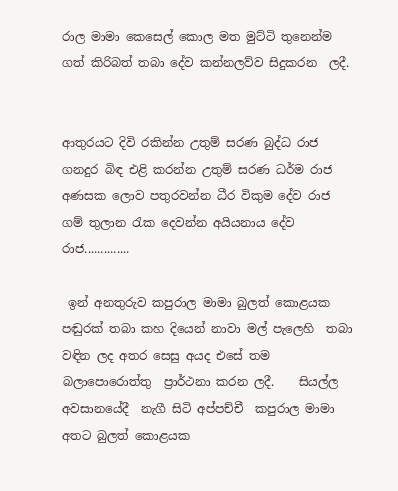රාල මාමා කෙසෙල් කොල මත මුට්ටි තුනෙන්ම ගත් කිරිබත් තබා දේව කන්නලව්ව සිදුකරන  ලදී.


ආතුරයට දිවි රකින්න උතුම් සරණ බුද්ධ රාජ
ගනදුර බිඳ එළි කරන්න උතුම් සරණ ධර්ම රාජ
අණසක ලොව පතුරවන්න ධීර විකුම දේව රාජ
ගම් තුලාන රැක දෙවන්න අයියනාය දේව රාජ..............

 ඉන් අනතුරුව කපුරාල මාමා බුලත් කොළයක පඬුරක් තබා කහ දියෙන් නාවා මල් පැලෙහි  තබා වඳින ලද අතර සෙසු අයද එසේ තම බලාපොරොත්තු  ප්‍රාර්ථනා කරන ලදී.    සියල්ල අවසානයේදී  නැගී සිටි අප්පච්චී  කපුරාල මාමා අතට බුලත් කොළයක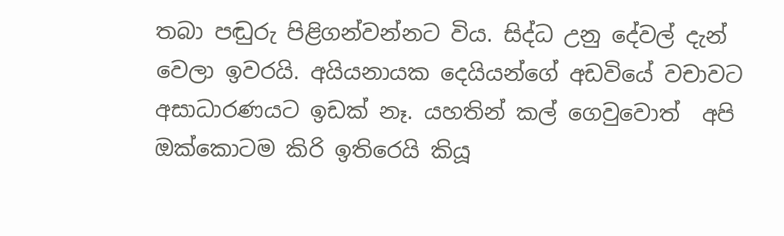තබා පඬුරු පිළිගන්වන්නට විය. සිද්ධ උනු දේවල් දැන් වෙලා ඉවරයි. අයියනායක දෙයියන්ගේ අඩවියේ වචාවට අසාධාරණයට ඉඩක් නෑ. යහතින් කල් ගෙවුවොත්  අපි ඔක්කොටම කිරි ඉතිරෙයි කියූ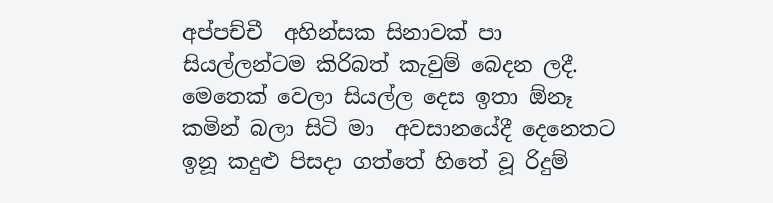අප්පච්චී  අහින්සක සිනාවක් පා සියල්ලන්ටම කිරිබත් කැවුම් බෙදන ලදී. මෙතෙක් වෙලා සියල්ල දෙස ඉතා ඕනෑ කමින් බලා සිටි මා  අවසානයේදී දෙනෙතට ඉනූ කදුළු පිසදා ගත්තේ හිතේ වූ රිදුම්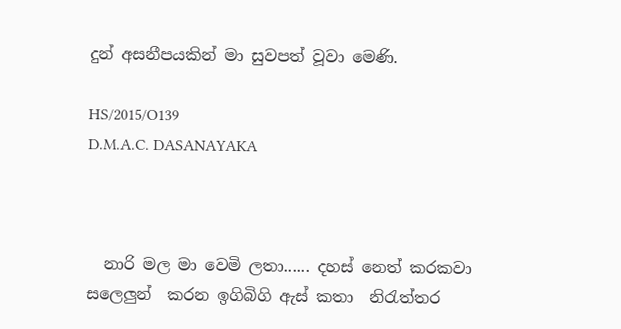දුන් අසනීපයකින් මා සුවපත් වූවා මෙණි.

HS/2015/O139
D.M.A.C. DASANAYAKA



  නාරි මල මා වෙමි ලතා...... දහස් නෙත් කරකවා සලෙලුන්  කරන ඉගිබිගි ඇස් කතා  නිරැත්තර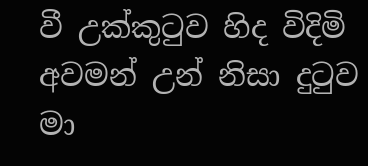වී උක්කුටුව හිද විදිමි අවමන් උන් නිසා දුටුව මා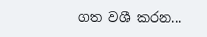ගත වශී කරන...